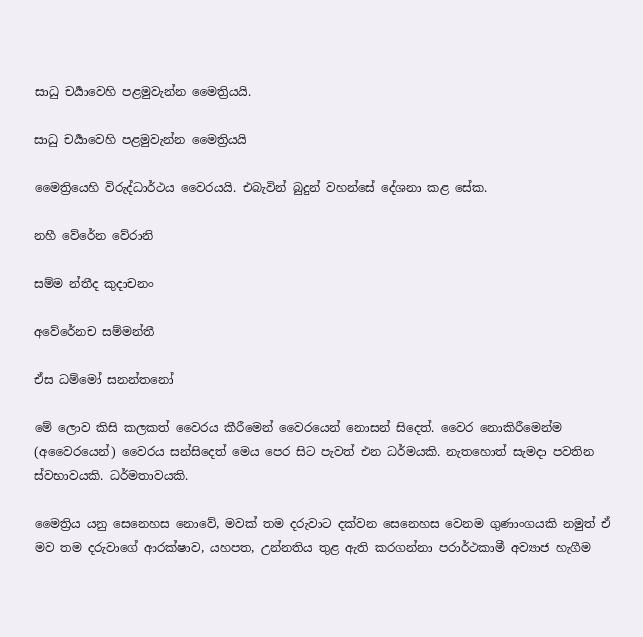සාධු චර්‍යාවෙහි පළමුවැන්න මෛත්‍රියයි.

සාධු චර්‍යාවෙහි පළමුවැන්න මෛත්‍රියයි

මෛත්‍රියෙහි විරුද්ධාර්ථය වෛරයයි. එබැවින් බුදුන් වහන්සේ දේශනා කළ සේක.

නහී වේරේන වේරානි

සම්ම න්තීද කුදාචනං

අවේරේනච සම්මන්තී

ඒස ධම්මෝ සනන්තනෝ

මේ ලොව කිසි කලකත් වෛරය කීරීමෙන් වෛර‍යෙන් නොසන් සිදෙත්. වෛර නොකිරීමෙන්ම (අවෛරයෙන්) වෛරය සන්සිදෙත් මෙය පෙර සිට පැවත් එන ධර්මයකි. නැතහොත් සැමදා පවතින ස්වභාවයකි. ධර්මතාවයකි.

මෛත්‍රිය යනු සෙනෙහස නොවේ, මවක් තම දරුවාට දක්වන සෙනෙහස වෙනම ගුණාංගයකි නමුත් ඒ මව තම දරුවාගේ ආරක්ෂාව, යහපත, උන්නතිය තුළ ඇති කරගන්නා පරාර්ථකාමී අව්‍යාජ හැගීම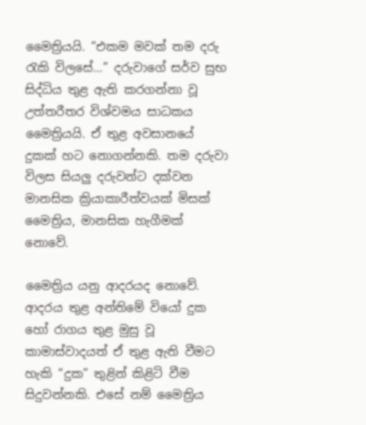මෛත්‍රියයි. “එකම මවක් තම දරු රැකි විලසේ…” දරුවාගේ සර්ව සුභ සිද්ධිය තුළ ඇති කරගන්නා වූ උත්තරීතර විශ්වමය සාධකය මෛත්‍රියයි. ඒ තුළ අවසානයේ දුකක් හට නොගන්නකි. තම දරුවා විලස සියලු දරුවන්ට දක්වන මානසික ක්‍රියාකාරීත්වයක් මිසක් මෛත්‍රිය, මානසික හැගීමක් නොවේ.

මෛත්‍රිය යනු ආදරයද නොවේ. ආදරය තුළ අන්තිමේ වියෝ දුක හෝ රාගය තුළ මුසු වූ කාමාස්වාදයත් ඒ තුළ ඇති වීමට හැකි “දුක” තුළින් කිළිටි වීම සිදුවන්නකි. එසේ නම් මෛත්‍රිය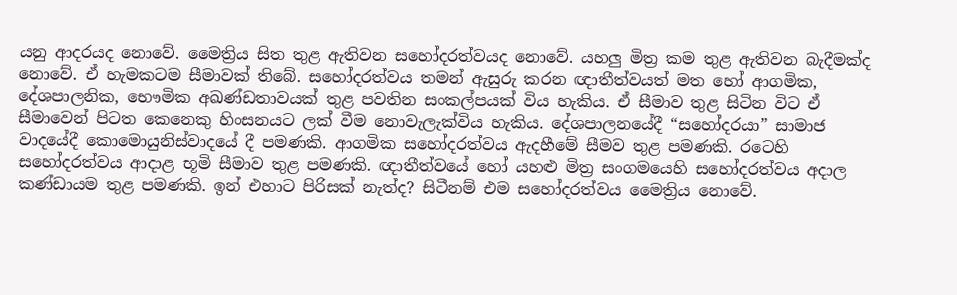යනු ආදරයද නොවේ. මෛත්‍රිය සිත තුළ ඇතිවන සහෝදරත්වයද නොවේ. යහලු මිත්‍ර කම තුළ ඇතිවන බැදීමක්ද නොවේ. ඒ හැමකටම සීමාවක් තිබේ. සහෝදරත්වය තමන් ඇසුරු කරන ඥාතීත්වයත් මත හෝ ආගමික, දේශපාලනික, භෞමික අඛණ්ඩතාවයක් තුළ පවතින සංකල්පයක් විය හැකිය. ඒ සීමාව තුළ සිටින විට ඒ සීමාවෙන් පිටත කෙනෙකු හිංසනයට ලක් වීම නොවැලැක්විය හැකිය. දේශපාලනයේදී “සහෝදරයා” සාමාජ වාදයේදී කොමොයුනිස්වාදයේ දී පමණකි. ආගමික සහෝදරත්වය ඇදහීමේ සීමව තුළ පමණකි. රටෙහි සහෝදරත්වය ආදාළ භූමි සීමාව තුළ පමණකි. ඥාතීත්වයේ හෝ යහළු මිත්‍ර සංගමයෙහි සහෝදරත්වය අදාල කණ්ඩායම තුළ පමණකි. ඉන් එහාට පිරිසක් නැත්ද? සිටීනම් එම සහෝදරත්වය මෛත්‍රිය නොවේ.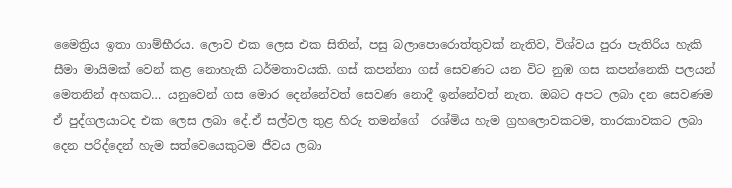මෛත්‍රිය ඉතා ගාම්භීරය. ලොව එක ලෙස එක සිතින්, පසු බලාපොරොත්තුවක් නැතිව, විශ්වය පුරා පැතිරිය හැකි සීමා මායිමක් වෙන් කළ නොහැකි ධර්මතාවයකි. ගස් කපන්නා ගස් සෙවණට යන විට නුඹ ගස කපන්නෙකි පලයන් මෙතනින් අහකට… යනුවෙන් ගස මොර දෙන්නේවත් සෙවණ නොදී ඉන්නේවත් නැත. ඔබට අපට ලබා දන සෙවණම ඒ පුද්ගලයාටද එක ලෙස ලබා දේ.ඒ සල්වල තුළ හිරු තමන්ගේ  රශ්මිය හැම ග්‍රහලොවකටම, තාරකාවකට ලබා දෙන පරිද්දෙන් හැම සත්වෙයෙකුටම ජීවය ලබා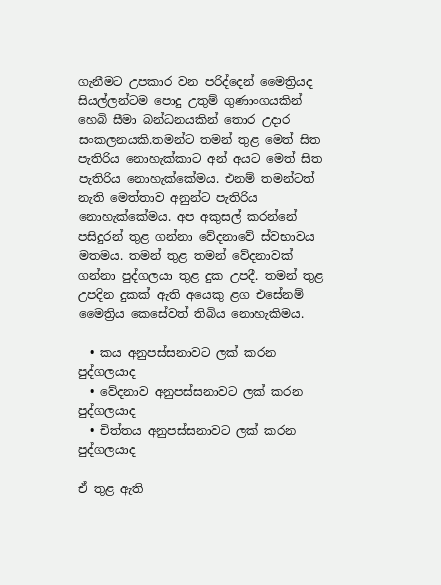ගැනීමට උපකාර වන පරිද්දෙන් මෛත්‍රියද සියල්ලන්ටම පොදු උතුම් ගුණාංගයකින් හෙබි සීමා බන්ධනයකින් තොර උදාර සංකලනයකි.තමන්ට තමන් තුළ මෙත් සිත පැතිරිය නොහැක්කාට අන් අයට මෙත් සිත පැතිරිය නොහැක්කේමය. එනම් තමන්ටත් නැති මෙත්තාව අනුන්ට පැතිරිය නොහැක්කේමය. අප අකුසල් කරන්නේ පසිදුරන් තුළ ගන්නා වේදනාවේ ස්වභාවය මතමය. තමන් තුළ තමන් වේදනාවක් ගන්නා පුද්ගලයා තුළ දුක උපදී. තමන් තුළ උපදින දුකක් ඇති අයෙකු ළග එසේනම් මෛත්‍රිය කෙසේවත් තිබිය නොහැකිමය.

  • කය අනුපස්සනාවට ලක් කරන පුද්ගලයාද
  • වේදනාව අනුපස්සනාවට ලක් කරන පුද්ගලයාද
  • චිත්තය අනුපස්සනාවට ලක් කරන පුද්ගලයාද

ඒ තුළ ඇති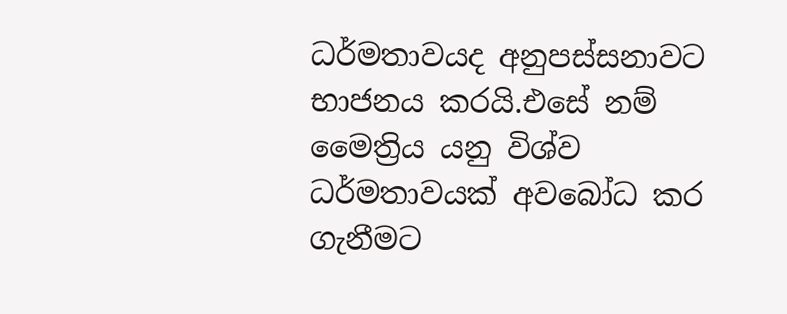ධර්මතාවයද අනුපස්සනාවට භාජනය කරයි.එසේ නම් මෛත්‍රිය යනු විශ්ව ධර්මතාවයක් අවබෝධ කර ගැනීමට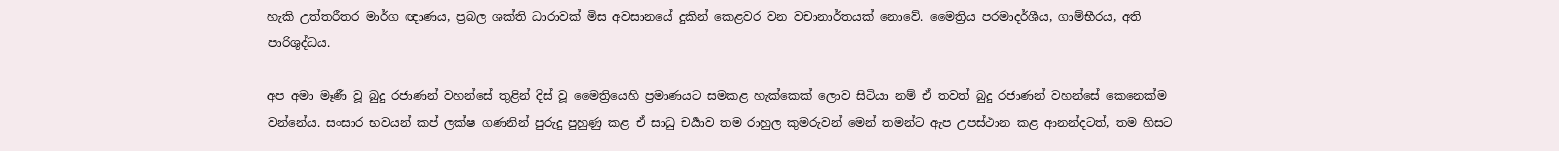හැකි උත්තරීතර මාර්ග ඥාණය, ප්‍රබල ශක්ති ධාරාවක් මිස අවසානයේ දුකින් කෙළවර වන වචානාර්තයක් නොවේ. මෛත්‍රිය පරමාදර්ශීය, ගාම්භීරය, අති පාරිශුද්ධය.

අප අමා මෑණී වූ බුදු රජාණන් වහන්සේ තුළින් දිස් වූ මෛත්‍රියෙහි ප්‍රමාණයට සමකළ හැක්කෙක් ලොව සිටියා නම් ඒ තවත් බුදු රජාණන් වහන්සේ කෙනෙක්ම වන්නේය. සංසාර භවයන් කප් ලක්ෂ ගණනින් පුරුදු පුහුණු කළ ඒ සාධු චර්‍යාව තම රාහුල කුමරුවන් මෙන් තමන්ට ඇප උපස්ථාන කළ ආනන්දටත්, තම හිසට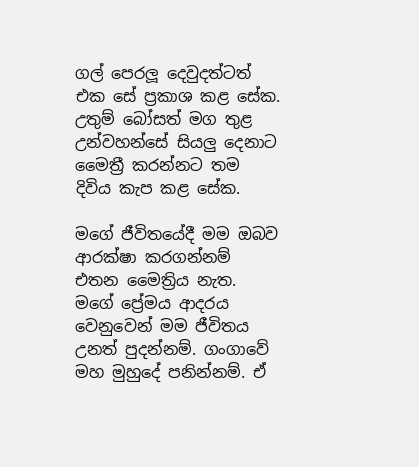ගල් පෙරලූ දෙවුදත්ටත් එක සේ ප්‍රකාශ කළ සේක. උතුම් බෝසත් මග තුළ උන්වහන්සේ සියලු දෙනාට මෛත්‍රී කරන්නට තම දිවිය කැප කළ සේක.

මගේ ජීවිතයේදී මම ඔබව ආරක්ෂා කරගන්නම් එතන මෛත්‍රිය නැත. මගේ ප්‍රේමය ආදරය වෙනුවෙන් මම ජීවිතය උනත් පුදන්නම්. ගංගාවේ මහ මුහුදේ පනින්නම්. ඒ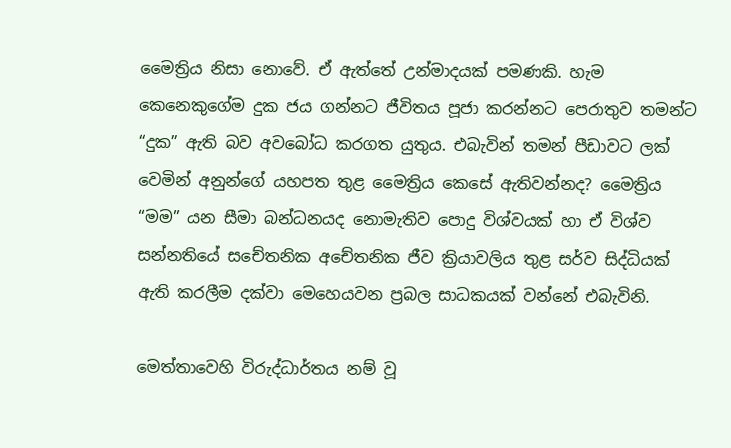මෛත්‍රිය නිසා නොවේ. ඒ ඇත්තේ උන්මාදයක් පමණකි. හැම කෙනෙකුගේම දුක ජය ගන්නට ජීවිතය පූජා කරන්නට පෙරාතුව තමන්ට “දුක” ඇති බව අවබෝධ කරගත යුතුය. එබැවින් තමන් පීඩාවට ලක් වෙමින් අනුන්ගේ යහපත තුළ මෛත්‍රිය කෙසේ ඇතිවන්නද? මෛත්‍රිය “මම” යන සීමා බන්ධනයද නොමැතිව පොදු විශ්වයක් හා ඒ විශ්ව සන්නතියේ සචේතනික අචේතනික ජීව ක්‍රියාවලිය තුළ සර්ව සිද්ධියක් ඇති කරලීම දක්වා මෙහෙයවන ප්‍රබල සාධකයක් වන්නේ එබැවිනි.

මෙත්තාවෙහි විරුද්ධාර්තය නම් වූ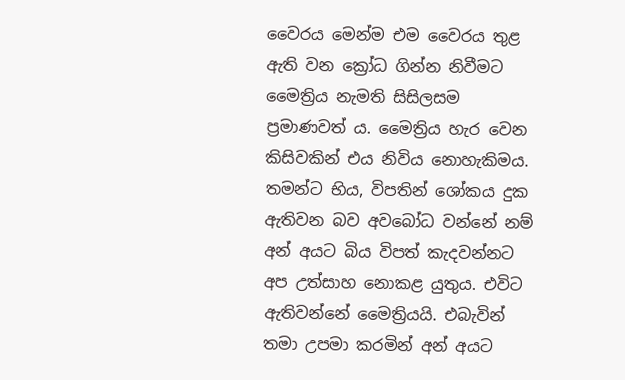වෛරය මෙන්ම එම වෛරය තුළ ඇති වන ක්‍රෝධ ගින්න නිවීමට මෛත්‍රිය නැමති සිසිලසම ප්‍රමාණවත්‍ ය. මෛත්‍රිය හැර වෙන කිසිවකින් එය නිවිය නොහැකිමය. තමන්ට භිය, විපතින් ශෝකය දුක ඇතිවන බව අවබෝධ වන්නේ නම් අන් අයට බිය විපත් කැදවන්නට අප උත්සාහ නොකළ යුතුය. එවිට ඇතිවන්නේ මෛත්‍රියයි. එබැවින් තමා උපමා කරමින් අන් අයට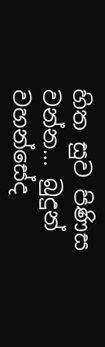හිත සුව පිණිස වන්න… බුදුන් වහන්සේද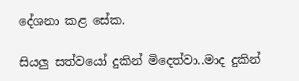දේශනා කළ සේක.

සියලු සත්වයෝ දුකින් මිදෙත්වා..මාද දුකින්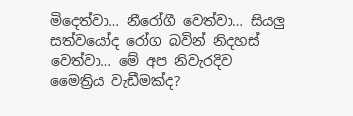මිදෙත්වා… නීරෝගී වෙත්වා… සියලු සත්වයෝද රෝග බවින් නිදහස් වෙත්වා… මේ අප නිවැරදිව මෛත්‍රිය වැඩීමක්ද?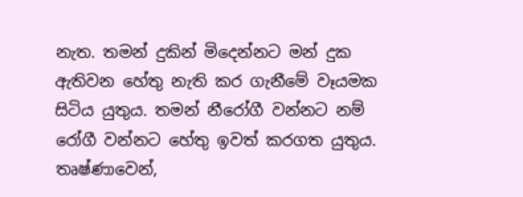නැත. තමන් දුකින් මිදෙන්නට මන් දුක ඇතිවන හේතු නැති කර ගැනීමේ වෑයමක සිටිය යුතුය. තමන් නීරෝගී වන්නට නම් රෝගී වන්නට හේතු ඉවත් කරගත යුතුය. තෘෂ්ණාවෙන්,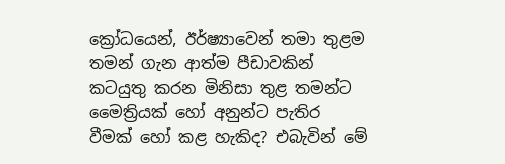ක්‍රෝධයෙන්, ඊර්ෂ්‍යාවෙන් තමා තුළම තමන් ගැන ආත්ම පීඩාවකින් කටයුතු කරන මිනිසා තුළ තමන්ට මෛත්‍රියක් හෝ අනුන්ට පැතිර වීමක් හෝ කළ හැකිද? එබැවින් මේ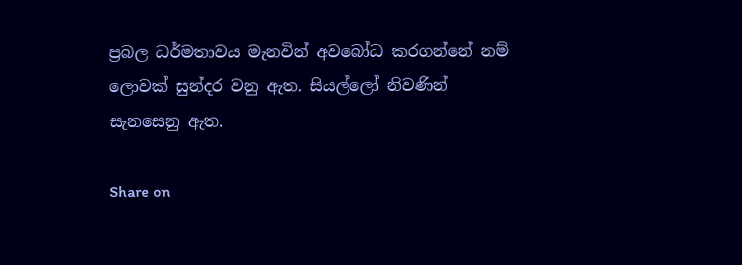ප්‍රබල ධර්මතාවය මැනවින් අවබෝධ කරගන්නේ නම් ලොවක් සුන්දර වනු ඇත. සියල්ලෝ නිවණින් සැනසෙනු ඇත.

Share on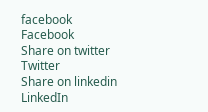facebook
Facebook
Share on twitter
Twitter
Share on linkedin
LinkedIn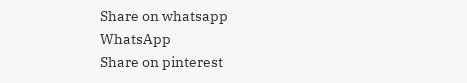Share on whatsapp
WhatsApp
Share on pinterest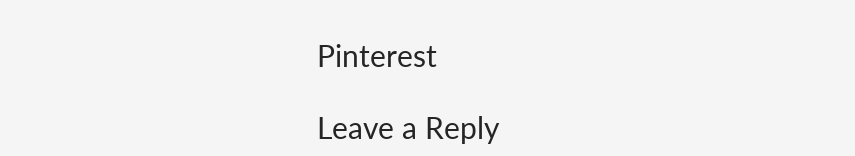Pinterest

Leave a Reply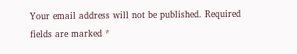Your email address will not be published. Required fields are marked *